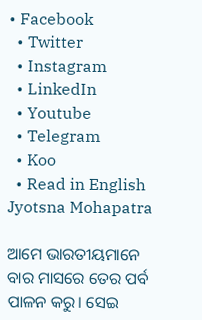• Facebook
  • Twitter
  • Instagram
  • LinkedIn
  • Youtube
  • Telegram
  • Koo
  • Read in English
Jyotsna Mohapatra

ଆମେ ଭାରତୀୟମାନେ ବାର ମାସରେ ତେର ପର୍ବ ପାଳନ କରୁ। ସେଇ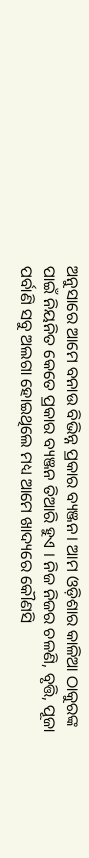ଅନୁସାରେ ଆମେ ବନାଉ ବିଭିନ୍ନ ପ୍ରକାର ବ୍ୟଞ୍ଜନ। ଆମ ଓଡ଼ିଶାର କାଳିଆ ଠାକୁରଙ୍କ ପାଇଁ ନିୟନିତ କେତେ ପ୍ରକାର ବ୍ୟଞ୍ଜନ ତିଆରି ହୁଏ । ନିଜ ନିଜର ଚଳଣି, ବୃତ୍ତି, ପୂଜା ପର୍ବାଣି ସବୁ ଅଲଗା ହୋଇଥିଲେ ମଧ୍ୟ ଆମେ ଖାଦ୍ୟରେ କୌଣସି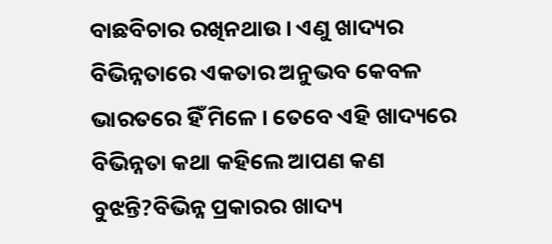ବାଛବିଚାର ରଖିନଥାଉ। ଏଣୁ ଖାଦ୍ୟର ବିଭିନ୍ନତାରେ ଏକତାର ଅନୁଭବ କେବଳ ଭାରତରେ ହିଁ ମିଳେ । ତେବେ ଏହି ଖାଦ୍ୟରେ ବିଭିନ୍ନତା କଥା କହିଲେ ଆପଣ କଣ ବୁଝନ୍ତି?ବିଭିନ୍ନ ପ୍ରକାରର ଖାଦ୍ୟ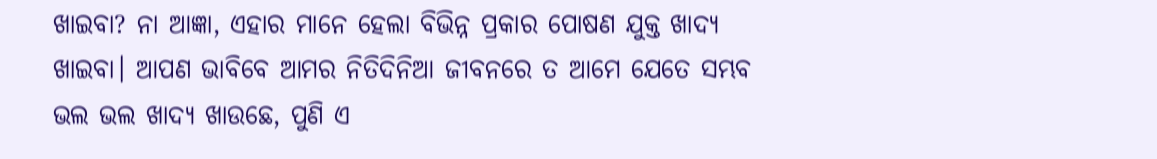ଖାଇବା? ନା ଆଜ୍ଞା, ଏହାର ମାନେ ହେଲା ବିଭିନ୍ନ ପ୍ରକାର ପୋଷଣ ଯୁକ୍ତ ଖାଦ୍ୟ ଖାଇବା। ଆପଣ ଭାବିବେ ଆମର ନିତିଦିନିଆ ଜୀବନରେ ତ ଆମେ ଯେତେ ସମ୍ଭବ ଭଲ ଭଲ ଖାଦ୍ୟ ଖାଉଛେ, ପୁଣି ଏ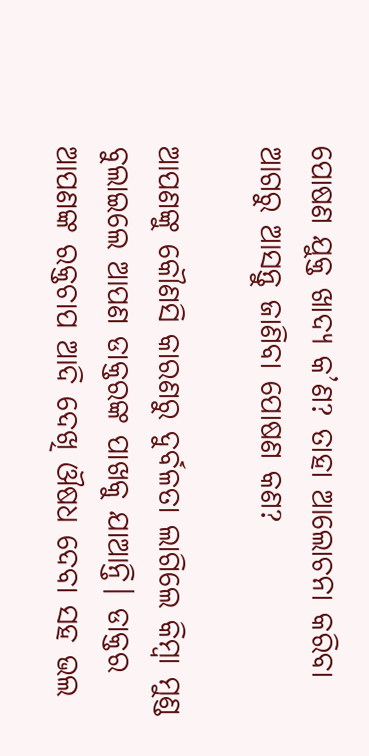ପୋଷଣ ଯୁକ୍ତ ଖାଦ୍ୟ କ’ଣ? ତାହା ଆଲୋଚନା କରିବା ଆଗରୁ ଆସନ୍ତୁ ଜାଣିବା ପୋଷଣ କଣ?

ଆପଣଙ୍କୁ କୌଣସି କାରଣରୁ ଦୁର୍ବଳତା ଲାଗିଲେ କିମ୍ୱା ମୁଣ୍ଡ ବୁଲାଇଲେ ଆପଣ ଡାକ୍ତରଙ୍କ ପାଖକୁ ଯାଆନ୍ତି। ଡାକ୍ତର ଆପଣଙ୍କ ରକ୍ତଚାପ ଆଦି ଦେଖି ଔଷଧ ଦେବା ସହ ଭଲ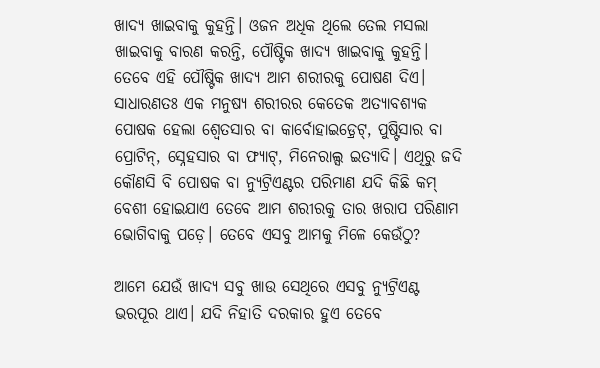ଖାଦ୍ୟ ଖାଇବାକୁ କୁହନ୍ତି। ଓଜନ ଅଧିକ ଥିଲେ ତେଲ ମସଲା ଖାଇବାକୁ ବାରଣ କରନ୍ତି, ପୌଷ୍ଟିକ ଖାଦ୍ୟ ଖାଇବାକୁ କୁହନ୍ତି। ତେବେ ଏହି ପୌଷ୍ଟିକ ଖାଦ୍ୟ ଆମ ଶରୀରକୁ ପୋଷଣ ଦିଏ। ସାଧାରଣତଃ ଏକ ମନୁଷ୍ୟ ଶରୀରର କେତେକ ଅତ୍ୟାବଶ୍ୟକ ପୋଷକ ହେଲା ଶ୍ୱେତସାର ବା କାର୍ବୋହାଇଡ଼୍ରେଟ୍, ପୁଷ୍ଟିସାର ବା ପ୍ରୋଟିନ୍, ସ୍ନେହସାର ବା ଫ୍ୟାଟ୍, ମିନେରାଲ୍ସ ଇତ୍ୟାଦି। ଏଥିରୁ ଜଦି କୌଣସି ବି ପୋଷକ ବା ନ୍ୟୁଟ୍ରିଏଣ୍ଟର ପରିମାଣ ଯଦି କିଛି କମ୍ ବେଶୀ ହୋଇଯାଏ ତେବେ ଆମ ଶରୀରକୁ ତାର ଖରାପ ପରିଣାମ ଭୋଗିବାକୁ ପଡ଼େ। ତେବେ ଏସବୁ ଆମକୁ ମିଳେ କେଉଁଠୁ?

ଆମେ ଯେଉଁ ଖାଦ୍ୟ ସବୁ ଖାଉ ସେଥିରେ ଏସବୁ ନ୍ୟୁଟ୍ରିଏଣ୍ଟ ଭରପୂର ଥାଏ। ଯଦି ନିହାତି ଦରକାର ହୁଏ ତେବେ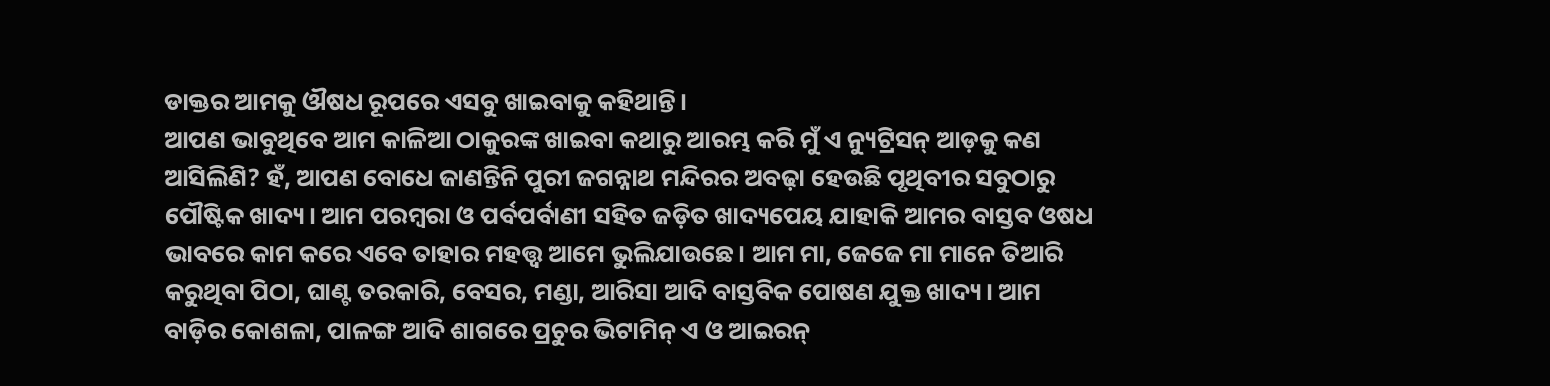ଡାକ୍ତର ଆମକୁ ଔଷଧ ରୂପରେ ଏସବୁ ଖାଇବାକୁ କହିଥାନ୍ତି।
ଆପଣ ଭାବୁଥିବେ ଆମ କାଳିଆ ଠାକୁରଙ୍କ ଖାଇବା କଥାରୁ ଆରମ୍ଭ କରି ମୁଁ ଏ ନ୍ୟୁଟ୍ରିସନ୍ ଆଡ଼କୁ କଣ ଆସିଲିଣି? ହଁ, ଆପଣ ବୋଧେ ଜାଣନ୍ତିନି ପୁରୀ ଜଗନ୍ନାଥ ମନ୍ଦିରର ଅବଢ଼ା ହେଉଛି ପୃଥିବୀର ସବୁଠାରୁ ପୌଷ୍ଟିକ ଖାଦ୍ୟ। ଆମ ପରମ୍ୱରା ଓ ପର୍ବପର୍ବାଣୀ ସହିତ ଜଡ଼ିତ ଖାଦ୍ୟପେୟ ଯାହାକି ଆମର ବାସ୍ତବ ଓଷଧ ଭାବରେ କାମ କରେ ଏବେ ତାହାର ମହତ୍ତ୍ୱ ଆମେ ଭୁଲିଯାଉଛେ। ଆମ ମା, ଜେଜେ ମା ମାନେ ତିଆରି କରୁଥିବା ପିଠା, ଘାଣ୍ଟ ତରକାରି, ବେସର, ମଣ୍ଡା, ଆରିସା ଆଦି ବାସ୍ତବିକ ପୋଷଣ ଯୁକ୍ତ ଖାଦ୍ୟ। ଆମ ବାଡ଼ିର କୋଶଳା, ପାଳଙ୍ଗ ଆଦି ଶାଗରେ ପ୍ରଚୁର ଭିଟାମିନ୍ ଏ ଓ ଆଇରନ୍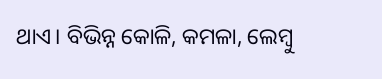ଥାଏ। ବିଭିନ୍ନ କୋଳି, କମଳା, ଲେମ୍ୱୁ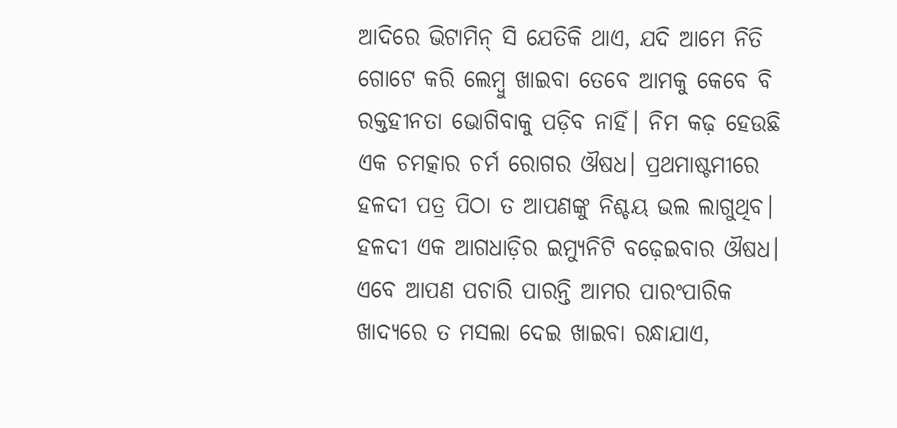ଆଦିରେ ଭିଟାମିନ୍ ସି ଯେତିକି ଥାଏ, ଯଦି ଆମେ ନିତି ଗୋଟେ କରି ଲେମ୍ୱୁ ଖାଇବା ତେବେ ଆମକୁ କେବେ ବି ରକ୍ତହୀନତା ଭୋଗିବାକୁ ପଡ଼ିବ ନାହିଁ। ନିମ କଢ଼ ହେଉଛି ଏକ ଚମତ୍କାର ଚର୍ମ ରୋଗର ଔଷଧ। ପ୍ରଥମାଷ୍ଟମୀରେ ହଳଦୀ ପତ୍ର ପିଠା ତ ଆପଣଙ୍କୁ ନିଶ୍ଚୟ ଭଲ ଲାଗୁଥିବ। ହଳଦୀ ଏକ ଆଗଧାଡ଼ିର ଇମ୍ୟୁନିଟି ବଢ଼େଇବାର ଔଷଧ। ଏବେ ଆପଣ ପଚାରି ପାରନ୍ତି ଆମର ପାରଂପାରିକ ଖାଦ୍ୟରେ ତ ମସଲା ଦେଇ ଖାଇବା ରନ୍ଧାଯାଏ,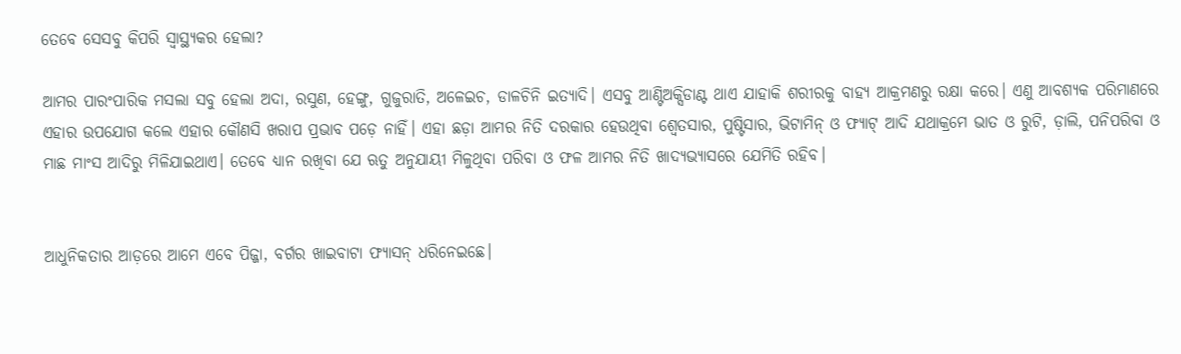ତେବେ ସେସବୁ କିପରି ସ୍ୱାସ୍ଥ୍ୟକର ହେଲା?

ଆମର ପାରଂପାରିକ ମସଲା ସବୁ ହେଲା ଅଦା, ରସୁଣ, ହେଙ୍ଗୁ, ଗୁଜୁରାତି, ଅଳେଇଚ, ଡାଳଚିନି ଇତ୍ୟାଦି। ଏସବୁ ଆଣ୍ଟିଅକ୍ସିଡାଣ୍ଟ ଥାଏ ଯାହାକି ଶରୀରକୁ ବାହ୍ୟ ଆକ୍ରମଣରୁ ରକ୍ଷା କରେ। ଏଣୁ ଆବଶ୍ୟକ ପରିମାଣରେ ଏହାର ଉପଯୋଗ କଲେ ଏହାର କୌଣସି ଖରାପ ପ୍ରଭାବ ପଡ଼େ ନାହିଁ। ଏହା ଛଡ଼ା ଆମର ନିତି ଦରକାର ହେଉଥିବା ଶ୍ୱେତସାର, ପୁଷ୍ଟିସାର, ଭିଟାମିନ୍ ଓ ଫ୍ୟାଟ୍ ଆଦି ଯଥାକ୍ରମେ ଭାତ ଓ ରୁଟି, ଡ଼ାଲି, ପନିପରିବା ଓ ମାଛ ମାଂସ ଆଦିରୁ ମିଳିଯାଇଥାଏ। ତେବେ ଧ୍ୟାନ ରଖିବା ଯେ ଋତୁ ଅନୁଯାୟୀ ମିଳୁଥିବା ପରିବା ଓ ଫଳ ଆମର ନିତି ଖାଦ୍ୟଭ୍ୟାସରେ ଯେମିତି ରହିବ।


ଆଧୁନିକତାର ଆଡ଼ରେ ଆମେ ଏବେ ପିଜ୍ଜା, ବର୍ଗର ଖାଇବାଟା ଫ୍ୟାସନ୍ ଧରିନେଇଛେ।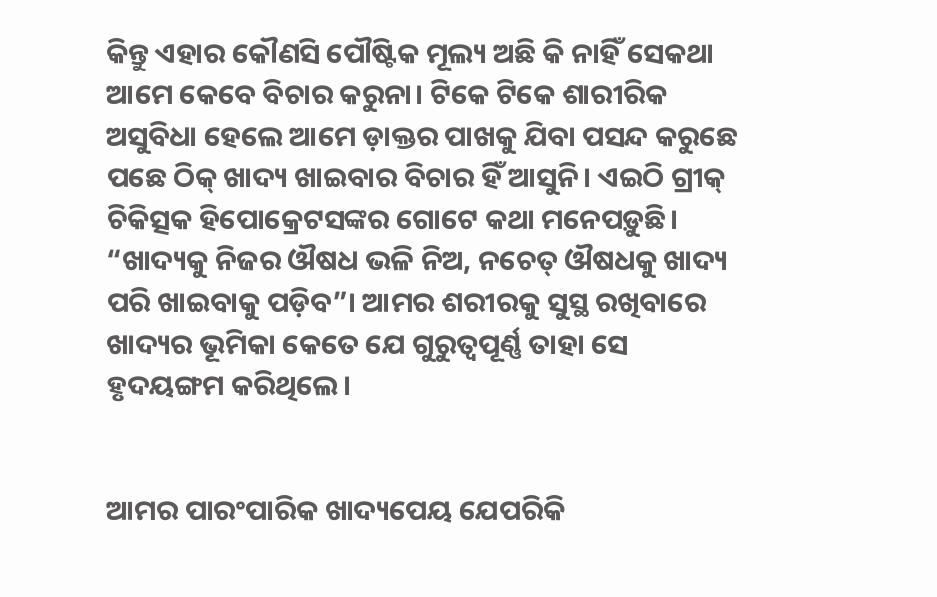କିନ୍ତୁ ଏହାର କୌଣସି ପୌଷ୍ଟିକ ମୂଲ୍ୟ ଅଛି କି ନାହିଁ ସେକଥା ଆମେ କେବେ ବିଚାର କରୁନା। ଟିକେ ଟିକେ ଶାରୀରିକ ଅସୁବିଧା ହେଲେ ଆମେ ଡ଼ାକ୍ତର ପାଖକୁ ଯିବା ପସନ୍ଦ କରୁଛେ ପଛେ ଠିକ୍ ଖାଦ୍ୟ ଖାଇବାର ବିଚାର ହିଁ ଆସୁନି। ଏଇଠି ଗ୍ରୀକ୍ ଚିକିତ୍ସକ ହିପୋକ୍ରେଟସଙ୍କର ଗୋଟେ କଥା ମନେପଡ଼ୁଛି। “ଖାଦ୍ୟକୁ ନିଜର ଔଷଧ ଭଳି ନିଅ, ନଚେତ୍ ଔଷଧକୁ ଖାଦ୍ୟ ପରି ଖାଇବାକୁ ପଡ଼ିବ”। ଆମର ଶରୀରକୁ ସୁସ୍ଥ ରଖିବାରେ ଖାଦ୍ୟର ଭୂମିକା କେତେ ଯେ ଗୁରୁତ୍ୱପୂର୍ଣ୍ଣ ତାହା ସେ ହୃଦୟଙ୍ଗମ କରିଥିଲେ।


ଆମର ପାରଂପାରିକ ଖାଦ୍ୟପେୟ ଯେପରିକି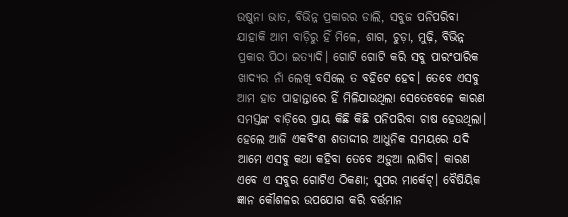ଉଷୁନା ଭାତ, ବିଭିନ୍ନ ପ୍ରକାରର ଡାଲି, ସବୁଜ ପନିପରିବା ଯାହାକି ଆମ ବାଡ଼ିରୁ ହିଁ ମିଳେ, ଶାଗ, ଚୁଡ଼ା, ମୁଢ଼ି, ବିଭିନ୍ନ ପ୍ରକାର ପିଠା ଇତ୍ୟାଦି। ଗୋଟି ଗୋଟି କରି ସବୁ ପାରଂପାରିକ ଖାଦ୍ୟର ନାଁ ଲେଖି ବସିଲେ ତ ବହିଟେ ହେବ। ତେବେ ଏସବୁ ଆମ ହାତ ପାହାନ୍ତାରେ ହିଁ ମିଳିଯାଉଥିଲା ସେତେବେଳେ କାରଣ ସମସ୍ତଙ୍କ ବାଡ଼ିରେ ପ୍ରାୟ କିଛି କିଛି ପନିପରିବା ଚାଷ ହେଉଥିଲା। ହେଲେ ଆଜି ଏକବିଂଶ ଶତାଦ୍ଦୀର ଆଧୁନିକ ସମୟରେ ଯଦି ଆମେ ଏସବୁ କଥା କହିବା ତେବେ ଅଡ଼ୁଆ ଲାଗିବ। କାରଣ ଏବେ ଏ ସବୁର ଗୋଟିଏ ଠିକଣା; ସୁପର ମାର୍କେଟ୍। ବୈଷିୟିକ ଜ୍ଞାନ କୌଶଳର ଉପଯୋଗ କରି ବର୍ତ୍ତମାନ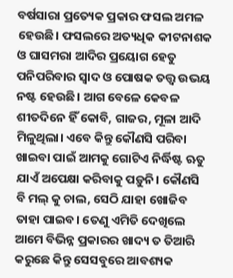ବର୍ଷସାରା ପ୍ରତ୍ୟେକ ପ୍ରକାର ଫସଲ ଅମଳ ହେଉଛି। ଫସଲରେ ଅତ୍ୟଧିକ କୀଟନାଶକ ଓ ଘାସମରା ଆଦିର ପ୍ରୟୋଗ ହେତୁ ପନିପରିବାର ସ୍ୱାଦ ଓ ପୋଷକ ତତ୍ତ୍ୱ ଉଭୟ ନଷ୍ଟ ହେଉଛି। ଆଗ ବେଳେ କେବଳ ଶୀତଦିନେ ହିଁ କୋବି, ଗାଜର, ମୂଳା ଆଦି ମିଳୁଥିଲା। ଏବେ କିନ୍ତୁ କୌଣସି ପରିବା ଖାଇବା ପାଇଁ ଆମକୁ ଗୋଟିଏ ନିର୍ଦ୍ଧିଷ୍ଟ ଋତୁ ଯାଏଁ ଅପେକ୍ଷା କରିବାକୁ ପଡ଼ୁନି। କୌଣସି ବି ମଲ୍ କୁ ଚାଲ, ସେଠି ଯାହା ଖୋଜିବ ତାହା ପାଇବ। ତେଣୁ ଏମିତି ଦେଖିଲେ ଆମେ ବିଭିନ୍ନ ପ୍ରକାରର ଖାଦ୍ୟ ତ ତିଆରି କରୁଛେ କିନ୍ତୁ ସେସବୁରେ ଆବଶ୍ୟକ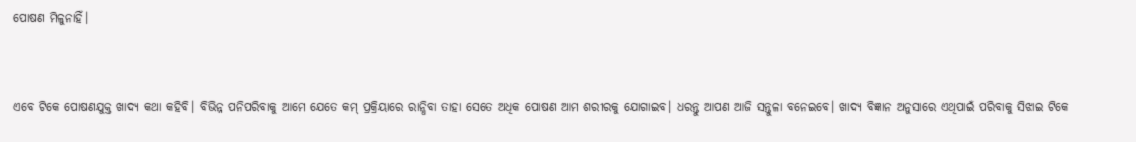ପୋଷଣ ମିଳୁନାହିଁ।


ଏବେ ଟିକେ ପୋଷଣଯୁକ୍ତ ଖାଦ୍ୟ କଥା କହିବି। ବିଭିନ୍ନ ପନିପରିବାକୁ ଆମେ ଯେତେ କମ୍ ପ୍ରକ୍ରିୟାରେ ରାନ୍ଧିବା ତାହା ସେତେ ଅଧିକ ପୋଷଣ ଆମ ଶରୀରକୁ ଯୋଗାଇବ। ଧରନ୍ତୁ ଆପଣ ଆଜି ସନ୍ତୁଳା ବନେଇବେ। ଖାଦ୍ୟ ବିଜ୍ଞାନ ଅନୁସାରେ ଏଥିପାଇଁ ପରିବାକୁ ସିଝାଇ ଟିକେ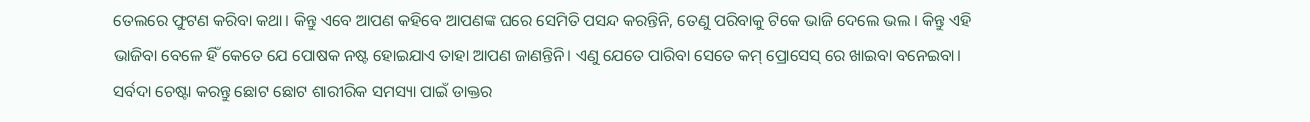ତେଲରେ ଫୁଟଣ କରିବା କଥା। କିନ୍ତୁ ଏବେ ଆପଣ କହିବେ ଆପଣଙ୍କ ଘରେ ସେମିତି ପସନ୍ଦ କରନ୍ତିନି, ତେଣୁ ପରିବାକୁ ଟିକେ ଭାଜି ଦେଲେ ଭଲ । କିନ୍ତୁ ଏହି ଭାଜିବା ବେଳେ ହିଁ କେତେ ଯେ ପୋଷକ ନଷ୍ଟ ହୋଇଯାଏ ତାହା ଆପଣ ଜାଣନ୍ତିନି। ଏଣୁ ଯେତେ ପାରିବା ସେତେ କମ୍ ପ୍ରୋସେସ୍ ରେ ଖାଇବା ବନେଇବା।
ସର୍ବଦା ଚେଷ୍ଟା କରନ୍ତୁ ଛୋଟ ଛୋଟ ଶାରୀରିକ ସମସ୍ୟା ପାଇଁ ଡାକ୍ତର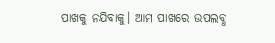ପାଖକୁ ନଯିବାକୁ। ଆମ ପାଖରେ ଉପଲବ୍ଧ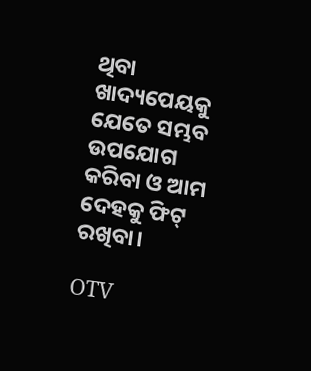ଥିବା ଖାଦ୍ୟପେୟକୁ ଯେତେ ସମ୍ଭବ ଉପଯୋଗ କରିବା ଓ ଆମ ଦେହକୁ ଫିଟ୍ ରଖିବା।

OTV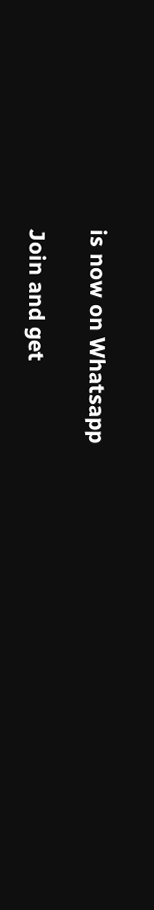is now on Whatsapp

Join and get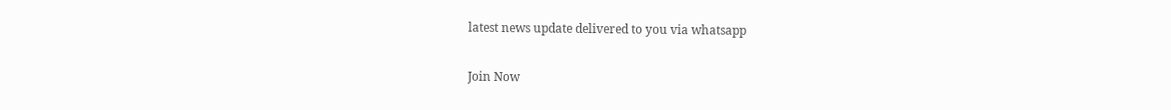latest news update delivered to you via whatsapp

Join Now